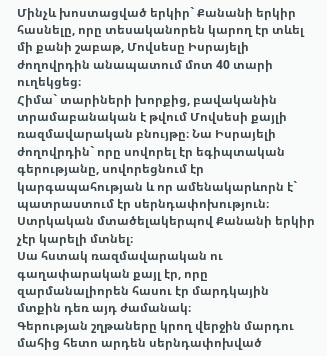Մինչև խոստացված երկիր` Քանանի երկիր հասնելը, որը տեսականորեն կարող էր տևել մի քանի շաբաթ, Մովսեսը Իսրայելի ժողովրդին անապատում մոտ 40 տարի ուղեկցեց։
Հիմա` տարիների խորքից, բավականին տրամաբանական է թվում Մովսեսի քայլի ռազմավարական բնույթը։ Նա Իսրայելի ժողովրդին` որը սովորել էր եգիպտական գերությանը, սովորեցնում էր կարգապահության և որ ամենակարևորն է` պատրաստում էր սերնդափոխություն։ Ստրկական մտածելակերպով Քանանի երկիր չէր կարելի մտնել։
Սա հստակ ռազմավարական ու գաղափարական քայլ էր, որը զարմանալիորեն հասու էր մարդկային մտքին դեռ այդ ժամանակ։
Գերության շղթաները կրող վերջին մարդու մահից հետո արդեն սերնդափոխված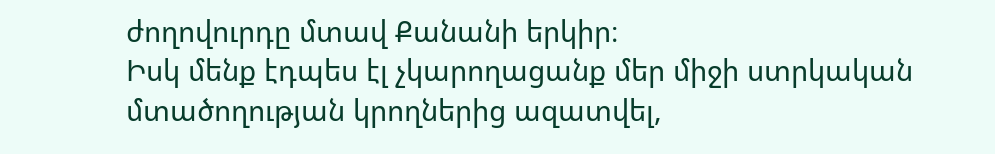ժողովուրդը մտավ Քանանի երկիր։
Իսկ մենք էդպես էլ չկարողացանք մեր միջի ստրկական մտածողության կրողներից ազատվել,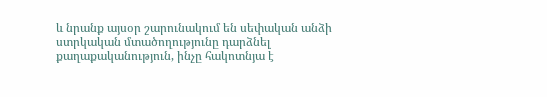և նրանք այսօր շարունակում են սեփական անձի ստրկական մտածողությունը դարձնել քաղաքականություն, ինչը հակոտնյա է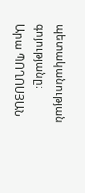պետականության գոյությանը։
Արա ՊՈՂՈՍՅԱՆ